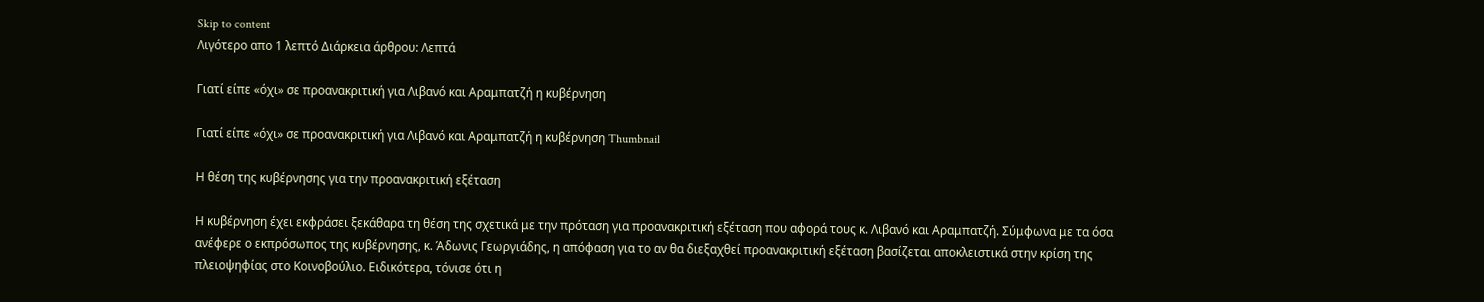Skip to content
Λιγότερο απο 1 λεπτό Διάρκεια άρθρου: Λεπτά

Γιατί είπε «όχι» σε προανακριτική για Λιβανό και Αραμπατζή η κυβέρνηση

Γιατί είπε «όχι» σε προανακριτική για Λιβανό και Αραμπατζή η κυβέρνηση Thumbnail

Η θέση της κυβέρνησης για την προανακριτική εξέταση

Η κυβέρνηση έχει εκφράσει ξεκάθαρα τη θέση της σχετικά με την πρόταση για προανακριτική εξέταση που αφορά τους κ. Λιβανό και Αραμπατζή. Σύμφωνα με τα όσα ανέφερε ο εκπρόσωπος της κυβέρνησης, κ. Άδωνις Γεωργιάδης, η απόφαση για το αν θα διεξαχθεί προανακριτική εξέταση βασίζεται αποκλειστικά στην κρίση της πλειοψηφίας στο Κοινοβούλιο. Ειδικότερα, τόνισε ότι η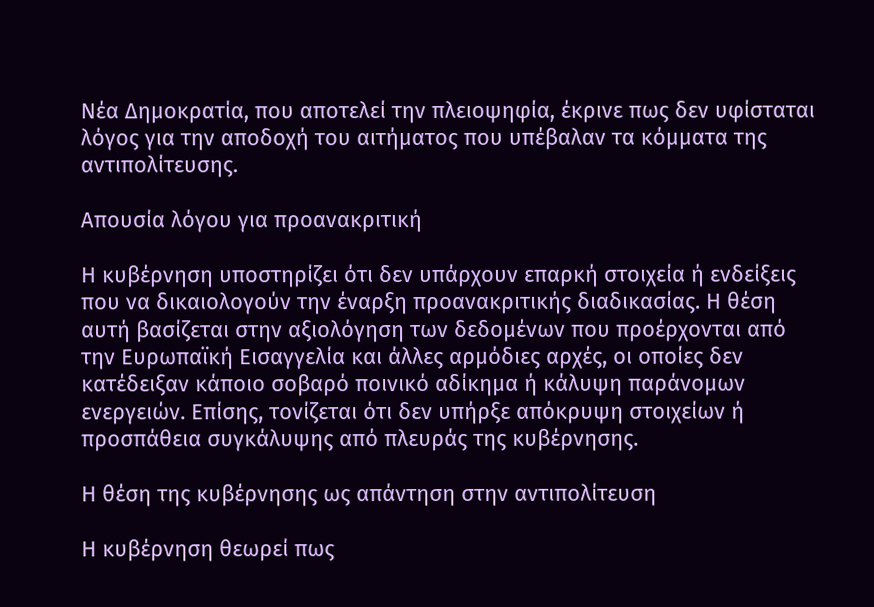Νέα Δημοκρατία, που αποτελεί την πλειοψηφία, έκρινε πως δεν υφίσταται λόγος για την αποδοχή του αιτήματος που υπέβαλαν τα κόμματα της αντιπολίτευσης.

Απουσία λόγου για προανακριτική

Η κυβέρνηση υποστηρίζει ότι δεν υπάρχουν επαρκή στοιχεία ή ενδείξεις που να δικαιολογούν την έναρξη προανακριτικής διαδικασίας. Η θέση αυτή βασίζεται στην αξιολόγηση των δεδομένων που προέρχονται από την Ευρωπαϊκή Εισαγγελία και άλλες αρμόδιες αρχές, οι οποίες δεν κατέδειξαν κάποιο σοβαρό ποινικό αδίκημα ή κάλυψη παράνομων ενεργειών. Επίσης, τονίζεται ότι δεν υπήρξε απόκρυψη στοιχείων ή προσπάθεια συγκάλυψης από πλευράς της κυβέρνησης.

Η θέση της κυβέρνησης ως απάντηση στην αντιπολίτευση

Η κυβέρνηση θεωρεί πως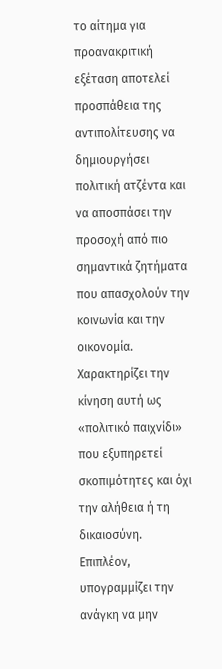το αίτημα για προανακριτική εξέταση αποτελεί προσπάθεια της αντιπολίτευσης να δημιουργήσει πολιτική ατζέντα και να αποσπάσει την προσοχή από πιο σημαντικά ζητήματα που απασχολούν την κοινωνία και την οικονομία. Χαρακτηρίζει την κίνηση αυτή ως «πολιτικό παιχνίδι» που εξυπηρετεί σκοπιμότητες και όχι την αλήθεια ή τη δικαιοσύνη. Επιπλέον, υπογραμμίζει την ανάγκη να μην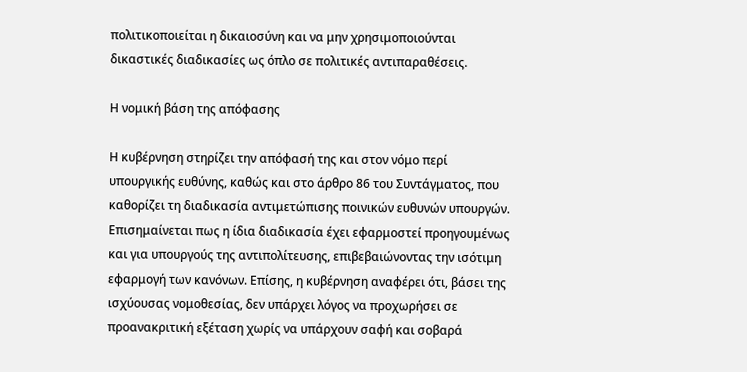πολιτικοποιείται η δικαιοσύνη και να μην χρησιμοποιούνται δικαστικές διαδικασίες ως όπλο σε πολιτικές αντιπαραθέσεις.

Η νομική βάση της απόφασης

Η κυβέρνηση στηρίζει την απόφασή της και στον νόμο περί υπουργικής ευθύνης, καθώς και στο άρθρο 86 του Συντάγματος, που καθορίζει τη διαδικασία αντιμετώπισης ποινικών ευθυνών υπουργών. Επισημαίνεται πως η ίδια διαδικασία έχει εφαρμοστεί προηγουμένως και για υπουργούς της αντιπολίτευσης, επιβεβαιώνοντας την ισότιμη εφαρμογή των κανόνων. Επίσης, η κυβέρνηση αναφέρει ότι, βάσει της ισχύουσας νομοθεσίας, δεν υπάρχει λόγος να προχωρήσει σε προανακριτική εξέταση χωρίς να υπάρχουν σαφή και σοβαρά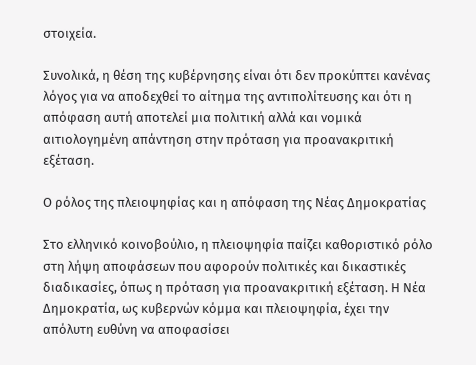στοιχεία.

Συνολικά, η θέση της κυβέρνησης είναι ότι δεν προκύπτει κανένας λόγος για να αποδεχθεί το αίτημα της αντιπολίτευσης και ότι η απόφαση αυτή αποτελεί μια πολιτική αλλά και νομικά αιτιολογημένη απάντηση στην πρόταση για προανακριτική εξέταση.

Ο ρόλος της πλειοψηφίας και η απόφαση της Νέας Δημοκρατίας

Στο ελληνικό κοινοβούλιο, η πλειοψηφία παίζει καθοριστικό ρόλο στη λήψη αποφάσεων που αφορούν πολιτικές και δικαστικές διαδικασίες, όπως η πρόταση για προανακριτική εξέταση. Η Νέα Δημοκρατία, ως κυβερνών κόμμα και πλειοψηφία, έχει την απόλυτη ευθύνη να αποφασίσει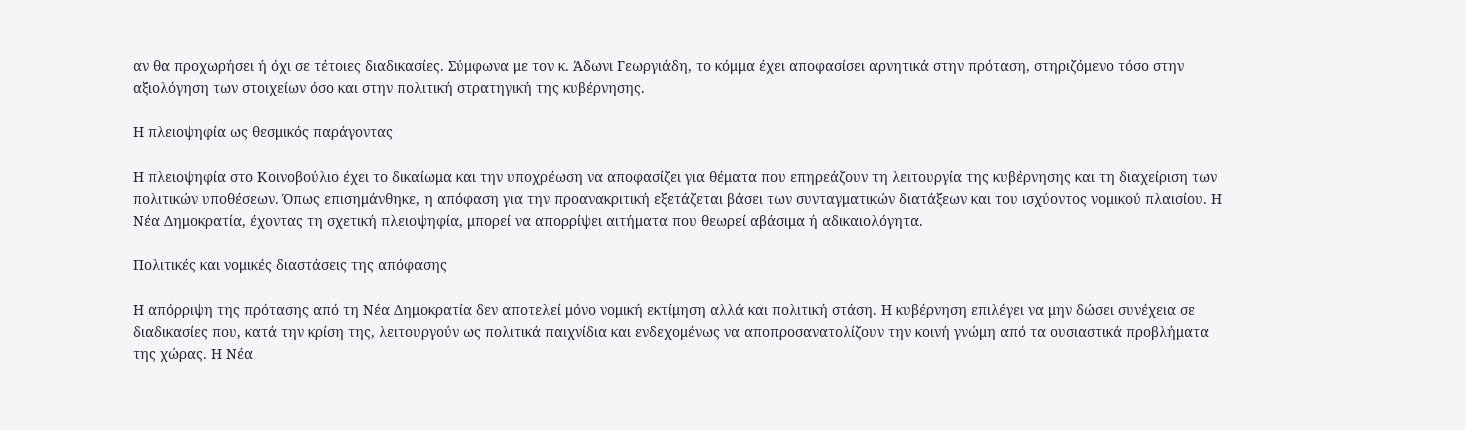αν θα προχωρήσει ή όχι σε τέτοιες διαδικασίες. Σύμφωνα με τον κ. Άδωνι Γεωργιάδη, το κόμμα έχει αποφασίσει αρνητικά στην πρόταση, στηριζόμενο τόσο στην αξιολόγηση των στοιχείων όσο και στην πολιτική στρατηγική της κυβέρνησης.

Η πλειοψηφία ως θεσμικός παράγοντας

Η πλειοψηφία στο Κοινοβούλιο έχει το δικαίωμα και την υποχρέωση να αποφασίζει για θέματα που επηρεάζουν τη λειτουργία της κυβέρνησης και τη διαχείριση των πολιτικών υποθέσεων. Όπως επισημάνθηκε, η απόφαση για την προανακριτική εξετάζεται βάσει των συνταγματικών διατάξεων και του ισχύοντος νομικού πλαισίου. Η Νέα Δημοκρατία, έχοντας τη σχετική πλειοψηφία, μπορεί να απορρίψει αιτήματα που θεωρεί αβάσιμα ή αδικαιολόγητα.

Πολιτικές και νομικές διαστάσεις της απόφασης

Η απόρριψη της πρότασης από τη Νέα Δημοκρατία δεν αποτελεί μόνο νομική εκτίμηση αλλά και πολιτική στάση. Η κυβέρνηση επιλέγει να μην δώσει συνέχεια σε διαδικασίες που, κατά την κρίση της, λειτουργούν ως πολιτικά παιχνίδια και ενδεχομένως να αποπροσανατολίζουν την κοινή γνώμη από τα ουσιαστικά προβλήματα της χώρας. Η Νέα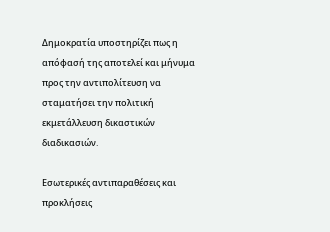Δημοκρατία υποστηρίζει πως η απόφασή της αποτελεί και μήνυμα προς την αντιπολίτευση να σταματήσει την πολιτική εκμετάλλευση δικαστικών διαδικασιών.

Εσωτερικές αντιπαραθέσεις και προκλήσεις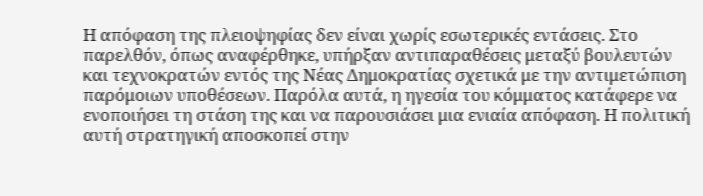Η απόφαση της πλειοψηφίας δεν είναι χωρίς εσωτερικές εντάσεις. Στο παρελθόν, όπως αναφέρθηκε, υπήρξαν αντιπαραθέσεις μεταξύ βουλευτών και τεχνοκρατών εντός της Νέας Δημοκρατίας σχετικά με την αντιμετώπιση παρόμοιων υποθέσεων. Παρόλα αυτά, η ηγεσία του κόμματος κατάφερε να ενοποιήσει τη στάση της και να παρουσιάσει μια ενιαία απόφαση. Η πολιτική αυτή στρατηγική αποσκοπεί στην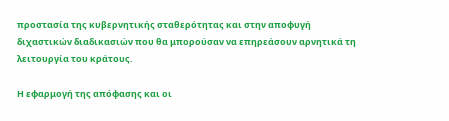προστασία της κυβερνητικής σταθερότητας και στην αποφυγή διχαστικών διαδικασιών που θα μπορούσαν να επηρεάσουν αρνητικά τη λειτουργία του κράτους.

Η εφαρμογή της απόφασης και οι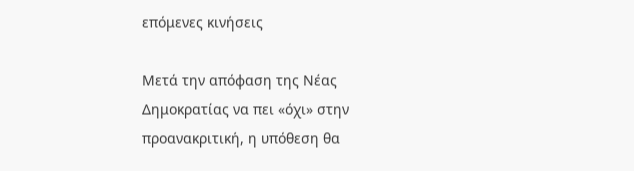επόμενες κινήσεις

Μετά την απόφαση της Νέας Δημοκρατίας να πει «όχι» στην προανακριτική, η υπόθεση θα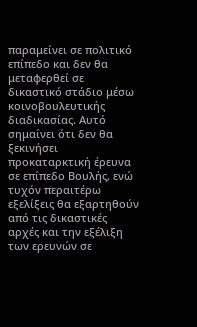παραμείνει σε πολιτικό επίπεδο και δεν θα μεταφερθεί σε δικαστικό στάδιο μέσω κοινοβουλευτικής διαδικασίας. Αυτό σημαίνει ότι δεν θα ξεκινήσει προκαταρκτική έρευνα σε επίπεδο Βουλής, ενώ τυχόν περαιτέρω εξελίξεις θα εξαρτηθούν από τις δικαστικές αρχές και την εξέλιξη των ερευνών σε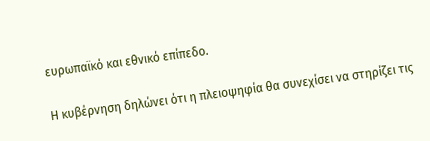ευρωπαϊκό και εθνικό επίπεδο.

Η κυβέρνηση δηλώνει ότι η πλειοψηφία θα συνεχίσει να στηρίζει τις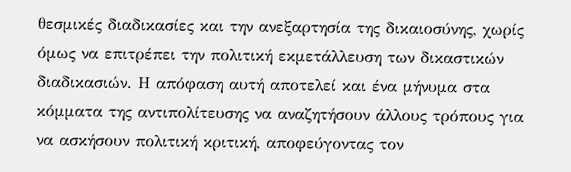θεσμικές διαδικασίες και την ανεξαρτησία της δικαιοσύνης, χωρίς όμως να επιτρέπει την πολιτική εκμετάλλευση των δικαστικών διαδικασιών. Η απόφαση αυτή αποτελεί και ένα μήνυμα στα κόμματα της αντιπολίτευσης να αναζητήσουν άλλους τρόπους για να ασκήσουν πολιτική κριτική, αποφεύγοντας τον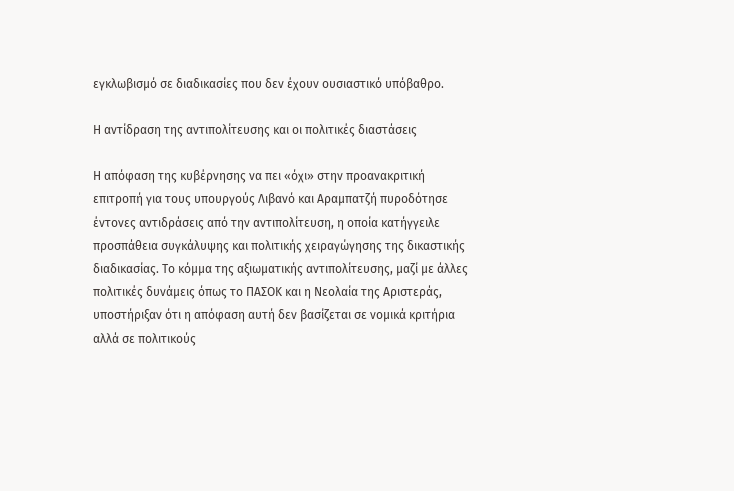εγκλωβισμό σε διαδικασίες που δεν έχουν ουσιαστικό υπόβαθρο.

Η αντίδραση της αντιπολίτευσης και οι πολιτικές διαστάσεις

Η απόφαση της κυβέρνησης να πει «όχι» στην προανακριτική επιτροπή για τους υπουργούς Λιβανό και Αραμπατζή πυροδότησε έντονες αντιδράσεις από την αντιπολίτευση, η οποία κατήγγειλε προσπάθεια συγκάλυψης και πολιτικής χειραγώγησης της δικαστικής διαδικασίας. Το κόμμα της αξιωματικής αντιπολίτευσης, μαζί με άλλες πολιτικές δυνάμεις όπως το ΠΑΣΟΚ και η Νεολαία της Αριστεράς, υποστήριξαν ότι η απόφαση αυτή δεν βασίζεται σε νομικά κριτήρια αλλά σε πολιτικούς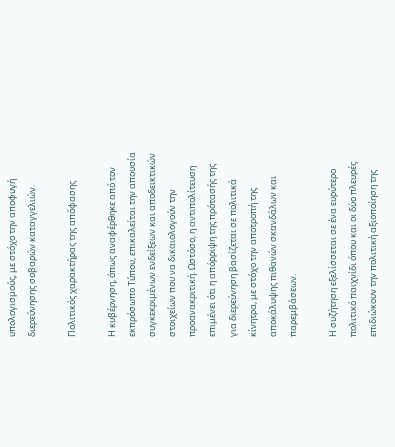υπολογισμούς, με στόχο την αποφυγή διερεύνησης σοβαρών καταγγελιών.

Πολιτικός χαρακτήρας της απόφασης

Η κυβέρνηση, όπως αναφέρθηκε από τον εκπρόσωπο Τύπου, επικαλείται την απουσία συγκεκριμένων ενδείξεων και αποδεικτικών στοιχείων που να δικαιολογούν την προανακριτική. Ωστόσο, η αντιπολίτευση επιμένει ότι η απόρριψη της πρότασής της για διερεύνηση βασίζεται σε πολιτικά κίνητρα, με στόχο την αποτροπή της αποκάλυψης πιθανών σκανδάλων και παρεμβάσεων.

Η συζήτηση εξελίσσεται σε ένα ευρύτερο πολιτικό παιχνίδι όπου και οι δύο πλευρές επιδιώκουν την πολιτική αξιοποίηση της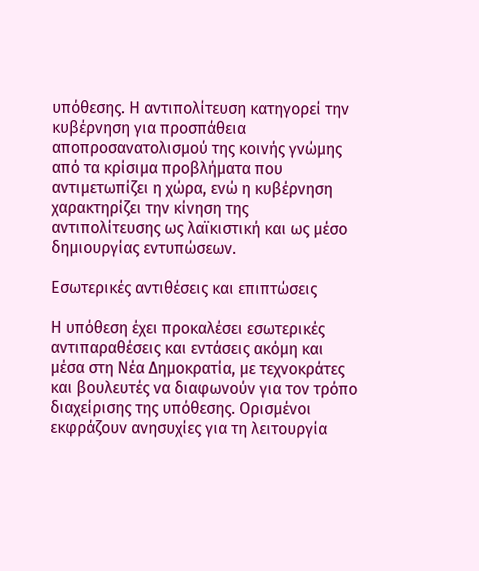υπόθεσης. Η αντιπολίτευση κατηγορεί την κυβέρνηση για προσπάθεια αποπροσανατολισμού της κοινής γνώμης από τα κρίσιμα προβλήματα που αντιμετωπίζει η χώρα, ενώ η κυβέρνηση χαρακτηρίζει την κίνηση της αντιπολίτευσης ως λαϊκιστική και ως μέσο δημιουργίας εντυπώσεων.

Εσωτερικές αντιθέσεις και επιπτώσεις

Η υπόθεση έχει προκαλέσει εσωτερικές αντιπαραθέσεις και εντάσεις ακόμη και μέσα στη Νέα Δημοκρατία, με τεχνοκράτες και βουλευτές να διαφωνούν για τον τρόπο διαχείρισης της υπόθεσης. Ορισμένοι εκφράζουν ανησυχίες για τη λειτουργία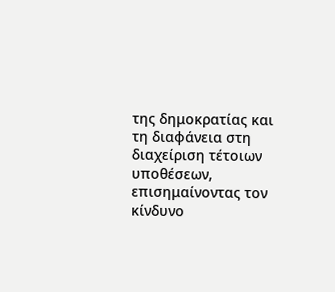της δημοκρατίας και τη διαφάνεια στη διαχείριση τέτοιων υποθέσεων, επισημαίνοντας τον κίνδυνο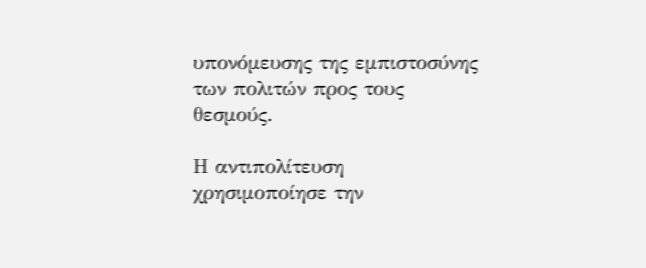υπονόμευσης της εμπιστοσύνης των πολιτών προς τους θεσμούς.

Η αντιπολίτευση χρησιμοποίησε την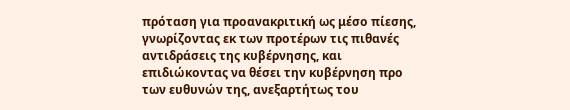πρόταση για προανακριτική ως μέσο πίεσης, γνωρίζοντας εκ των προτέρων τις πιθανές αντιδράσεις της κυβέρνησης, και επιδιώκοντας να θέσει την κυβέρνηση προ των ευθυνών της, ανεξαρτήτως του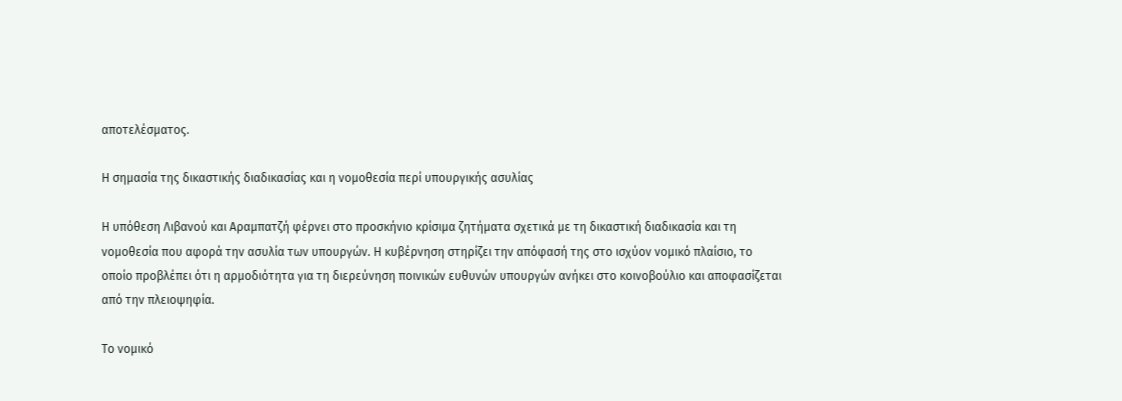αποτελέσματος.

Η σημασία της δικαστικής διαδικασίας και η νομοθεσία περί υπουργικής ασυλίας

Η υπόθεση Λιβανού και Αραμπατζή φέρνει στο προσκήνιο κρίσιμα ζητήματα σχετικά με τη δικαστική διαδικασία και τη νομοθεσία που αφορά την ασυλία των υπουργών. Η κυβέρνηση στηρίζει την απόφασή της στο ισχύον νομικό πλαίσιο, το οποίο προβλέπει ότι η αρμοδιότητα για τη διερεύνηση ποινικών ευθυνών υπουργών ανήκει στο κοινοβούλιο και αποφασίζεται από την πλειοψηφία.

Το νομικό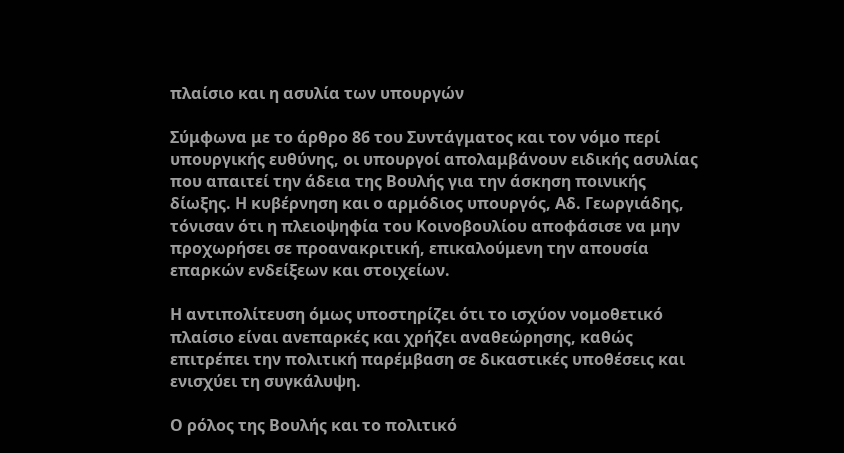πλαίσιο και η ασυλία των υπουργών

Σύμφωνα με το άρθρο 86 του Συντάγματος και τον νόμο περί υπουργικής ευθύνης, οι υπουργοί απολαμβάνουν ειδικής ασυλίας που απαιτεί την άδεια της Βουλής για την άσκηση ποινικής δίωξης. Η κυβέρνηση και ο αρμόδιος υπουργός, Αδ. Γεωργιάδης, τόνισαν ότι η πλειοψηφία του Κοινοβουλίου αποφάσισε να μην προχωρήσει σε προανακριτική, επικαλούμενη την απουσία επαρκών ενδείξεων και στοιχείων.

Η αντιπολίτευση όμως υποστηρίζει ότι το ισχύον νομοθετικό πλαίσιο είναι ανεπαρκές και χρήζει αναθεώρησης, καθώς επιτρέπει την πολιτική παρέμβαση σε δικαστικές υποθέσεις και ενισχύει τη συγκάλυψη.

Ο ρόλος της Βουλής και το πολιτικό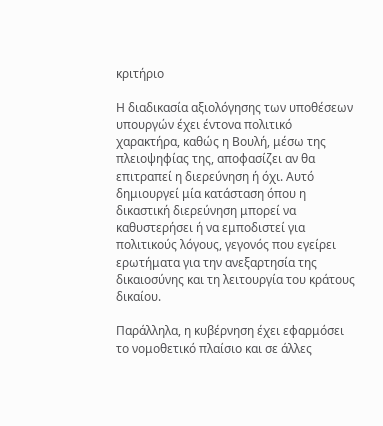κριτήριο

Η διαδικασία αξιολόγησης των υποθέσεων υπουργών έχει έντονα πολιτικό χαρακτήρα, καθώς η Βουλή, μέσω της πλειοψηφίας της, αποφασίζει αν θα επιτραπεί η διερεύνηση ή όχι. Αυτό δημιουργεί μία κατάσταση όπου η δικαστική διερεύνηση μπορεί να καθυστερήσει ή να εμποδιστεί για πολιτικούς λόγους, γεγονός που εγείρει ερωτήματα για την ανεξαρτησία της δικαιοσύνης και τη λειτουργία του κράτους δικαίου.

Παράλληλα, η κυβέρνηση έχει εφαρμόσει το νομοθετικό πλαίσιο και σε άλλες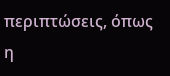περιπτώσεις, όπως η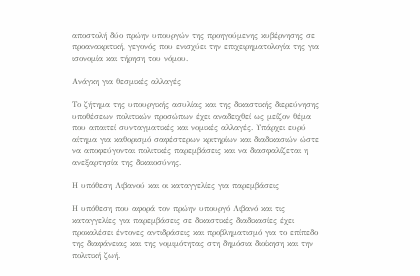αποστολή δύο πρώην υπουργών της προηγούμενης κυβέρνησης σε προανακριτική, γεγονός που ενισχύει την επιχειρηματολογία της για ισονομία και τήρηση του νόμου.

Ανάγκη για θεσμικές αλλαγές

Το ζήτημα της υπουργικής ασυλίας και της δικαστικής διερεύνησης υποθέσεων πολιτικών προσώπων έχει αναδειχθεί ως μείζον θέμα που απαιτεί συνταγματικές και νομικές αλλαγές. Υπάρχει ευρύ αίτημα για καθορισμό σαφέστερων κριτηρίων και διαδικασιών ώστε να αποφεύγονται πολιτικές παρεμβάσεις και να διασφαλίζεται η ανεξαρτησία της δικαιοσύνης.

Η υπόθεση Λιβανού και οι καταγγελίες για παρεμβάσεις

Η υπόθεση που αφορά τον πρώην υπουργό Λιβανό και τις καταγγελίες για παρεμβάσεις σε δικαστικές διαδικασίες έχει προκαλέσει έντονες αντιδράσεις και προβληματισμό για το επίπεδο της διαφάνειας και της νομιμότητας στη δημόσια διοίκηση και την πολιτική ζωή.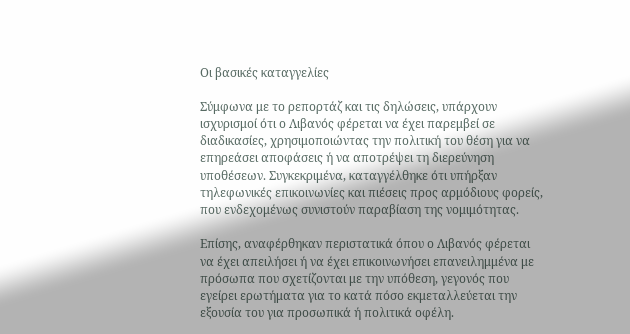Οι βασικές καταγγελίες

Σύμφωνα με το ρεπορτάζ και τις δηλώσεις, υπάρχουν ισχυρισμοί ότι ο Λιβανός φέρεται να έχει παρεμβεί σε διαδικασίες, χρησιμοποιώντας την πολιτική του θέση για να επηρεάσει αποφάσεις ή να αποτρέψει τη διερεύνηση υποθέσεων. Συγκεκριμένα, καταγγέλθηκε ότι υπήρξαν τηλεφωνικές επικοινωνίες και πιέσεις προς αρμόδιους φορείς, που ενδεχομένως συνιστούν παραβίαση της νομιμότητας.

Επίσης, αναφέρθηκαν περιστατικά όπου ο Λιβανός φέρεται να έχει απειλήσει ή να έχει επικοινωνήσει επανειλημμένα με πρόσωπα που σχετίζονται με την υπόθεση, γεγονός που εγείρει ερωτήματα για το κατά πόσο εκμεταλλεύεται την εξουσία του για προσωπικά ή πολιτικά οφέλη.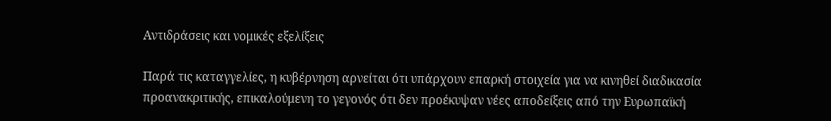Αντιδράσεις και νομικές εξελίξεις

Παρά τις καταγγελίες, η κυβέρνηση αρνείται ότι υπάρχουν επαρκή στοιχεία για να κινηθεί διαδικασία προανακριτικής, επικαλούμενη το γεγονός ότι δεν προέκυψαν νέες αποδείξεις από την Ευρωπαϊκή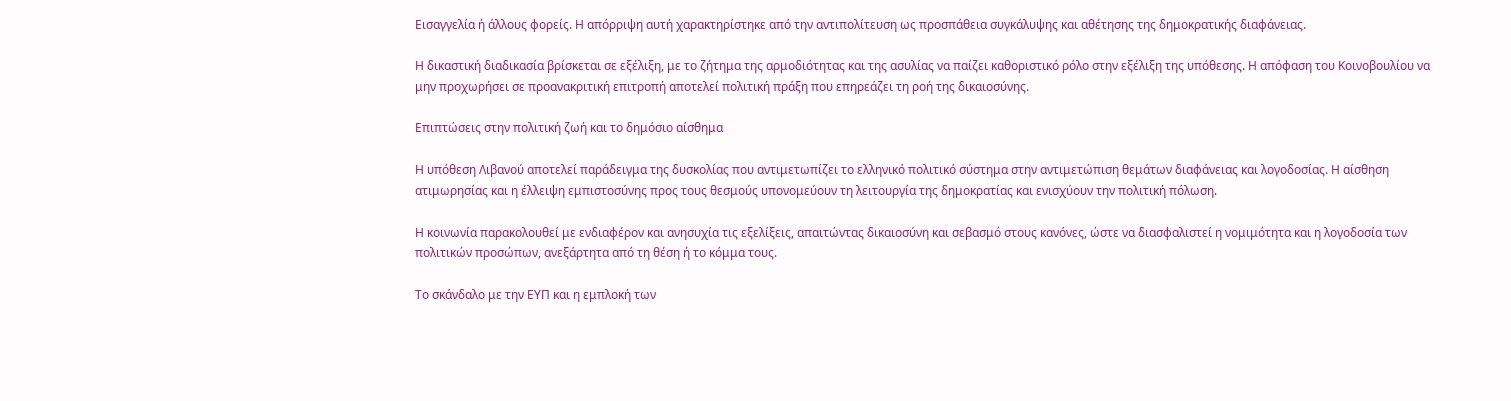Εισαγγελία ή άλλους φορείς. Η απόρριψη αυτή χαρακτηρίστηκε από την αντιπολίτευση ως προσπάθεια συγκάλυψης και αθέτησης της δημοκρατικής διαφάνειας.

Η δικαστική διαδικασία βρίσκεται σε εξέλιξη, με το ζήτημα της αρμοδιότητας και της ασυλίας να παίζει καθοριστικό ρόλο στην εξέλιξη της υπόθεσης. Η απόφαση του Κοινοβουλίου να μην προχωρήσει σε προανακριτική επιτροπή αποτελεί πολιτική πράξη που επηρεάζει τη ροή της δικαιοσύνης.

Επιπτώσεις στην πολιτική ζωή και το δημόσιο αίσθημα

Η υπόθεση Λιβανού αποτελεί παράδειγμα της δυσκολίας που αντιμετωπίζει το ελληνικό πολιτικό σύστημα στην αντιμετώπιση θεμάτων διαφάνειας και λογοδοσίας. Η αίσθηση ατιμωρησίας και η έλλειψη εμπιστοσύνης προς τους θεσμούς υπονομεύουν τη λειτουργία της δημοκρατίας και ενισχύουν την πολιτική πόλωση.

Η κοινωνία παρακολουθεί με ενδιαφέρον και ανησυχία τις εξελίξεις, απαιτώντας δικαιοσύνη και σεβασμό στους κανόνες, ώστε να διασφαλιστεί η νομιμότητα και η λογοδοσία των πολιτικών προσώπων, ανεξάρτητα από τη θέση ή το κόμμα τους.

Το σκάνδαλο με την ΕΥΠ και η εμπλοκή των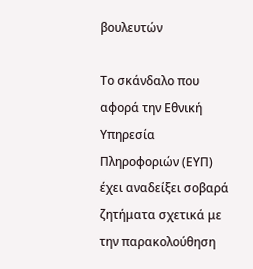βουλευτών

Το σκάνδαλο που αφορά την Εθνική Υπηρεσία Πληροφοριών (ΕΥΠ) έχει αναδείξει σοβαρά ζητήματα σχετικά με την παρακολούθηση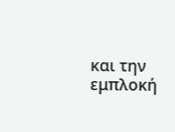και την εμπλοκή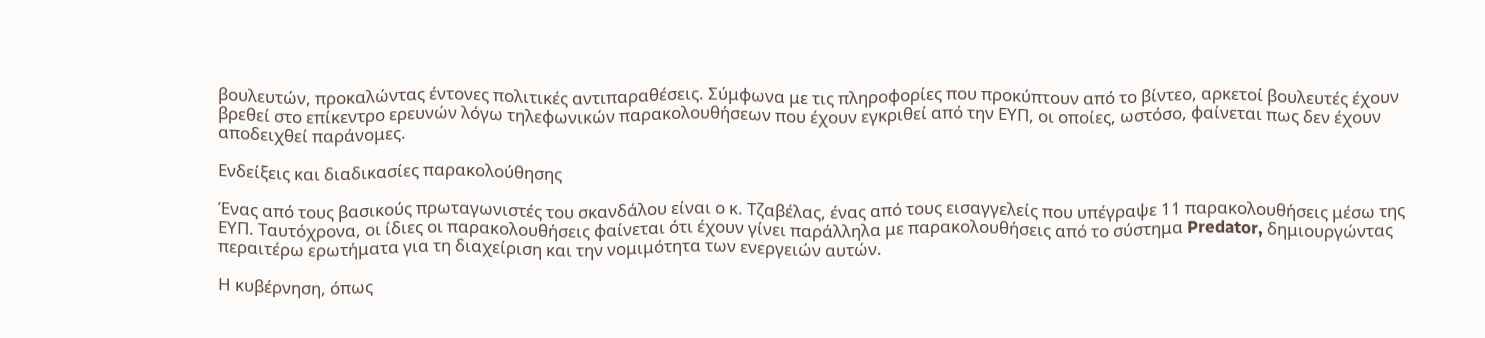βουλευτών, προκαλώντας έντονες πολιτικές αντιπαραθέσεις. Σύμφωνα με τις πληροφορίες που προκύπτουν από το βίντεο, αρκετοί βουλευτές έχουν βρεθεί στο επίκεντρο ερευνών λόγω τηλεφωνικών παρακολουθήσεων που έχουν εγκριθεί από την ΕΥΠ, οι οποίες, ωστόσο, φαίνεται πως δεν έχουν αποδειχθεί παράνομες.

Ενδείξεις και διαδικασίες παρακολούθησης

Ένας από τους βασικούς πρωταγωνιστές του σκανδάλου είναι ο κ. Τζαβέλας, ένας από τους εισαγγελείς που υπέγραψε 11 παρακολουθήσεις μέσω της ΕΥΠ. Ταυτόχρονα, οι ίδιες οι παρακολουθήσεις φαίνεται ότι έχουν γίνει παράλληλα με παρακολουθήσεις από το σύστημα Predator, δημιουργώντας περαιτέρω ερωτήματα για τη διαχείριση και την νομιμότητα των ενεργειών αυτών.

Η κυβέρνηση, όπως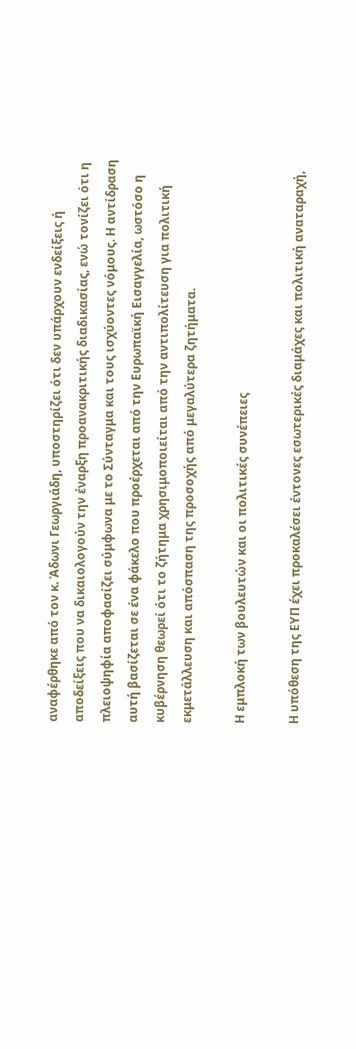αναφέρθηκε από τον κ. Άδωνι Γεωργιάδη, υποστηρίζει ότι δεν υπάρχουν ενδείξεις ή αποδείξεις που να δικαιολογούν την έναρξη προανακριτικής διαδικασίας, ενώ τονίζει ότι η πλειοψηφία αποφασίζει σύμφωνα με το Σύνταγμα και τους ισχύοντες νόμους. Η αντίδραση αυτή βασίζεται σε ένα φάκελο που προέρχεται από την Ευρωπαϊκή Εισαγγελία, ωστόσο η κυβέρνηση θεωρεί ότι το ζήτημα χρησιμοποιείται από την αντιπολίτευση για πολιτική εκμετάλλευση και απόσπαση της προσοχής από μεγαλύτερα ζητήματα.

Η εμπλοκή των βουλευτών και οι πολιτικές συνέπειες

Η υπόθεση της ΕΥΠ έχει προκαλέσει έντονες εσωτερικές διαμάχες και πολιτική αναταραχή,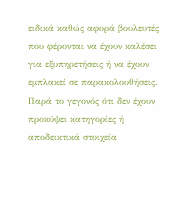ειδικά καθώς αφορά βουλευτές που φέρονται να έχουν καλέσει για εξυπηρετήσεις ή να έχουν εμπλακεί σε παρακολουθήσεις. Παρά το γεγονός ότι δεν έχουν προκύψει κατηγορίες ή αποδεικτικά στοιχεία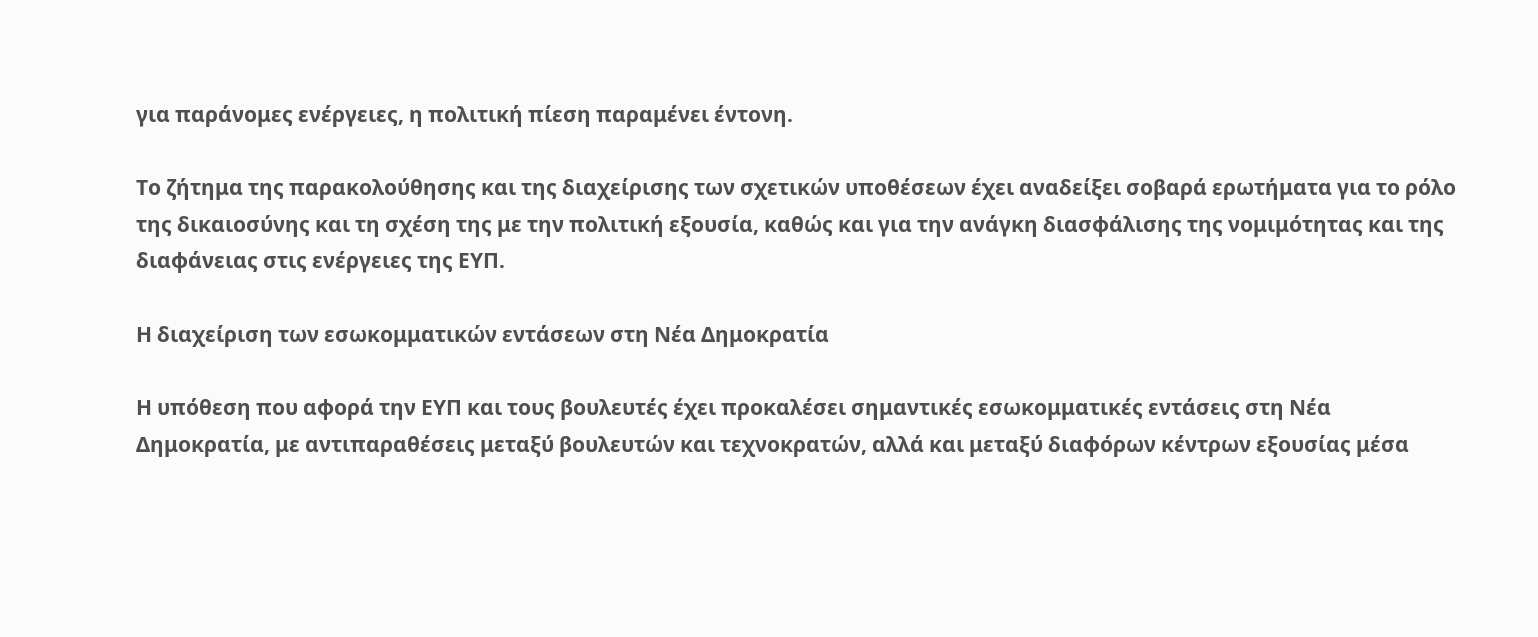για παράνομες ενέργειες, η πολιτική πίεση παραμένει έντονη.

Το ζήτημα της παρακολούθησης και της διαχείρισης των σχετικών υποθέσεων έχει αναδείξει σοβαρά ερωτήματα για το ρόλο της δικαιοσύνης και τη σχέση της με την πολιτική εξουσία, καθώς και για την ανάγκη διασφάλισης της νομιμότητας και της διαφάνειας στις ενέργειες της ΕΥΠ.

Η διαχείριση των εσωκομματικών εντάσεων στη Νέα Δημοκρατία

Η υπόθεση που αφορά την ΕΥΠ και τους βουλευτές έχει προκαλέσει σημαντικές εσωκομματικές εντάσεις στη Νέα Δημοκρατία, με αντιπαραθέσεις μεταξύ βουλευτών και τεχνοκρατών, αλλά και μεταξύ διαφόρων κέντρων εξουσίας μέσα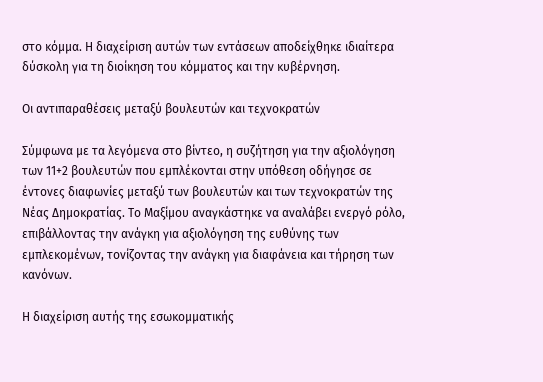στο κόμμα. Η διαχείριση αυτών των εντάσεων αποδείχθηκε ιδιαίτερα δύσκολη για τη διοίκηση του κόμματος και την κυβέρνηση.

Οι αντιπαραθέσεις μεταξύ βουλευτών και τεχνοκρατών

Σύμφωνα με τα λεγόμενα στο βίντεο, η συζήτηση για την αξιολόγηση των 11+2 βουλευτών που εμπλέκονται στην υπόθεση οδήγησε σε έντονες διαφωνίες μεταξύ των βουλευτών και των τεχνοκρατών της Νέας Δημοκρατίας. Το Μαξίμου αναγκάστηκε να αναλάβει ενεργό ρόλο, επιβάλλοντας την ανάγκη για αξιολόγηση της ευθύνης των εμπλεκομένων, τονίζοντας την ανάγκη για διαφάνεια και τήρηση των κανόνων.

Η διαχείριση αυτής της εσωκομματικής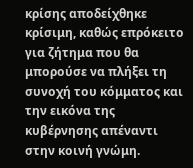κρίσης αποδείχθηκε κρίσιμη, καθώς επρόκειτο για ζήτημα που θα μπορούσε να πλήξει τη συνοχή του κόμματος και την εικόνα της κυβέρνησης απέναντι στην κοινή γνώμη.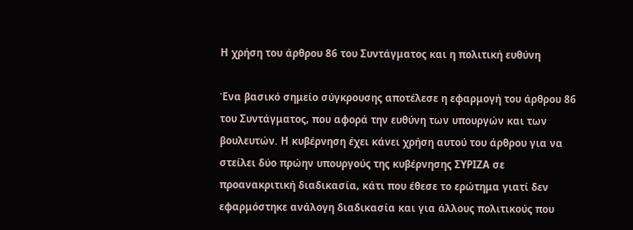Η χρήση του άρθρου 86 του Συντάγματος και η πολιτική ευθύνη

Ένα βασικό σημείο σύγκρουσης αποτέλεσε η εφαρμογή του άρθρου 86 του Συντάγματος, που αφορά την ευθύνη των υπουργών και των βουλευτών. Η κυβέρνηση έχει κάνει χρήση αυτού του άρθρου για να στείλει δύο πρώην υπουργούς της κυβέρνησης ΣΥΡΙΖΑ σε προανακριτική διαδικασία, κάτι που έθεσε το ερώτημα γιατί δεν εφαρμόστηκε ανάλογη διαδικασία και για άλλους πολιτικούς που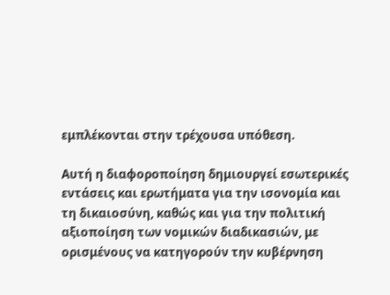εμπλέκονται στην τρέχουσα υπόθεση.

Αυτή η διαφοροποίηση δημιουργεί εσωτερικές εντάσεις και ερωτήματα για την ισονομία και τη δικαιοσύνη, καθώς και για την πολιτική αξιοποίηση των νομικών διαδικασιών, με ορισμένους να κατηγορούν την κυβέρνηση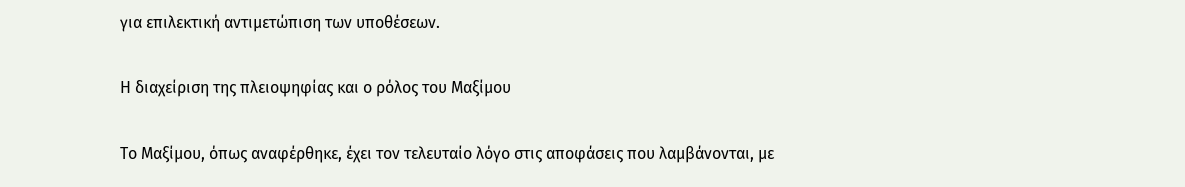για επιλεκτική αντιμετώπιση των υποθέσεων.

Η διαχείριση της πλειοψηφίας και ο ρόλος του Μαξίμου

Το Μαξίμου, όπως αναφέρθηκε, έχει τον τελευταίο λόγο στις αποφάσεις που λαμβάνονται, με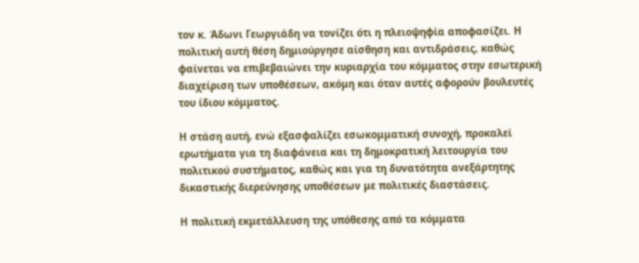τον κ. Άδωνι Γεωργιάδη να τονίζει ότι η πλειοψηφία αποφασίζει. Η πολιτική αυτή θέση δημιούργησε αίσθηση και αντιδράσεις, καθώς φαίνεται να επιβεβαιώνει την κυριαρχία του κόμματος στην εσωτερική διαχείριση των υποθέσεων, ακόμη και όταν αυτές αφορούν βουλευτές του ίδιου κόμματος.

Η στάση αυτή, ενώ εξασφαλίζει εσωκομματική συνοχή, προκαλεί ερωτήματα για τη διαφάνεια και τη δημοκρατική λειτουργία του πολιτικού συστήματος, καθώς και για τη δυνατότητα ανεξάρτητης δικαστικής διερεύνησης υποθέσεων με πολιτικές διαστάσεις.

Η πολιτική εκμετάλλευση της υπόθεσης από τα κόμματα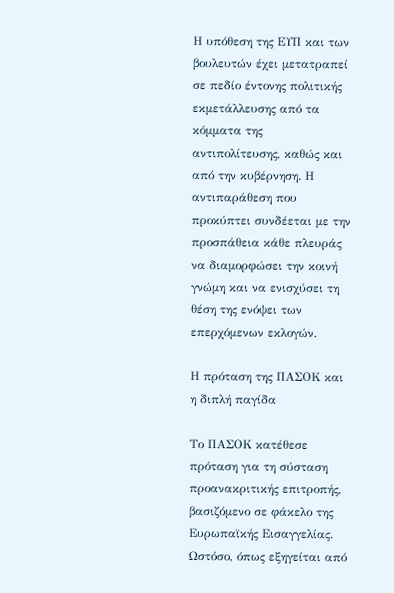Η υπόθεση της ΕΥΠ και των βουλευτών έχει μετατραπεί σε πεδίο έντονης πολιτικής εκμετάλλευσης από τα κόμματα της αντιπολίτευσης, καθώς και από την κυβέρνηση. Η αντιπαράθεση που προκύπτει συνδέεται με την προσπάθεια κάθε πλευράς να διαμορφώσει την κοινή γνώμη και να ενισχύσει τη θέση της ενόψει των επερχόμενων εκλογών.

Η πρόταση της ΠΑΣΟΚ και η διπλή παγίδα

Το ΠΑΣΟΚ κατέθεσε πρόταση για τη σύσταση προανακριτικής επιτροπής, βασιζόμενο σε φάκελο της Ευρωπαϊκής Εισαγγελίας. Ωστόσο, όπως εξηγείται από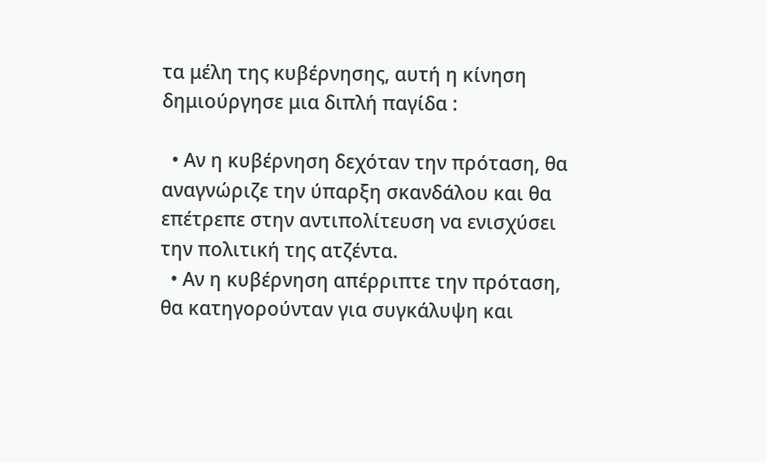τα μέλη της κυβέρνησης, αυτή η κίνηση δημιούργησε μια διπλή παγίδα :

  • Αν η κυβέρνηση δεχόταν την πρόταση, θα αναγνώριζε την ύπαρξη σκανδάλου και θα επέτρεπε στην αντιπολίτευση να ενισχύσει την πολιτική της ατζέντα.
  • Αν η κυβέρνηση απέρριπτε την πρόταση, θα κατηγορούνταν για συγκάλυψη και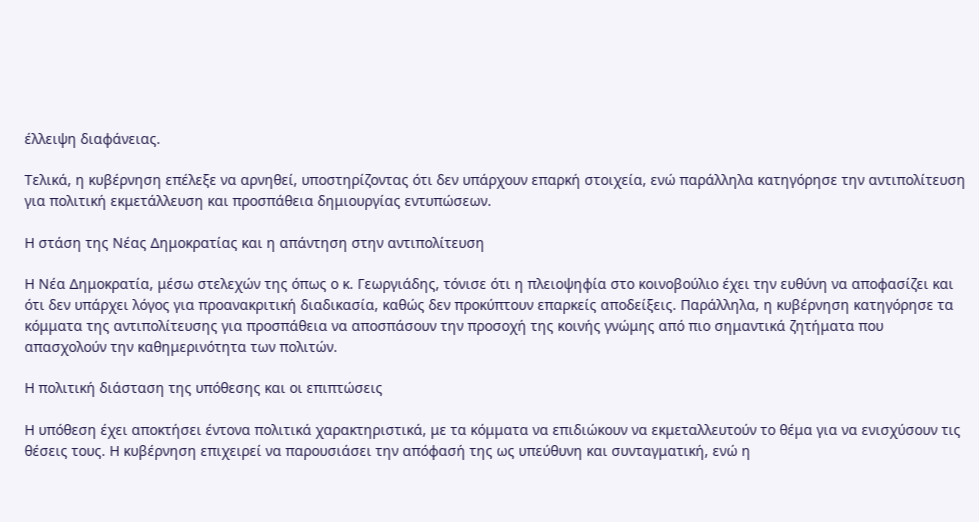έλλειψη διαφάνειας.

Τελικά, η κυβέρνηση επέλεξε να αρνηθεί, υποστηρίζοντας ότι δεν υπάρχουν επαρκή στοιχεία, ενώ παράλληλα κατηγόρησε την αντιπολίτευση για πολιτική εκμετάλλευση και προσπάθεια δημιουργίας εντυπώσεων.

Η στάση της Νέας Δημοκρατίας και η απάντηση στην αντιπολίτευση

Η Νέα Δημοκρατία, μέσω στελεχών της όπως ο κ. Γεωργιάδης, τόνισε ότι η πλειοψηφία στο κοινοβούλιο έχει την ευθύνη να αποφασίζει και ότι δεν υπάρχει λόγος για προανακριτική διαδικασία, καθώς δεν προκύπτουν επαρκείς αποδείξεις. Παράλληλα, η κυβέρνηση κατηγόρησε τα κόμματα της αντιπολίτευσης για προσπάθεια να αποσπάσουν την προσοχή της κοινής γνώμης από πιο σημαντικά ζητήματα που απασχολούν την καθημερινότητα των πολιτών.

Η πολιτική διάσταση της υπόθεσης και οι επιπτώσεις

Η υπόθεση έχει αποκτήσει έντονα πολιτικά χαρακτηριστικά, με τα κόμματα να επιδιώκουν να εκμεταλλευτούν το θέμα για να ενισχύσουν τις θέσεις τους. Η κυβέρνηση επιχειρεί να παρουσιάσει την απόφασή της ως υπεύθυνη και συνταγματική, ενώ η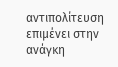αντιπολίτευση επιμένει στην ανάγκη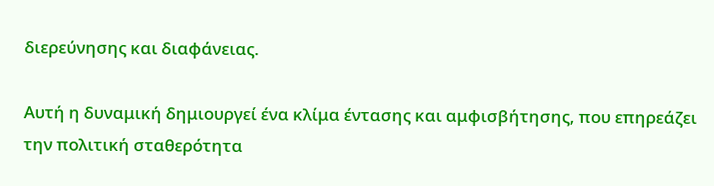διερεύνησης και διαφάνειας.

Αυτή η δυναμική δημιουργεί ένα κλίμα έντασης και αμφισβήτησης, που επηρεάζει την πολιτική σταθερότητα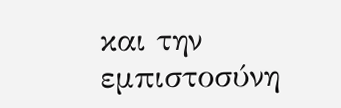και την εμπιστοσύνη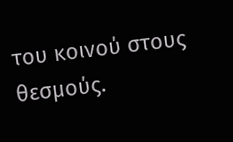του κοινού στους θεσμούς.